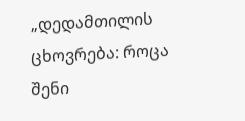„დედამთილის ცხოვრება: როცა შენი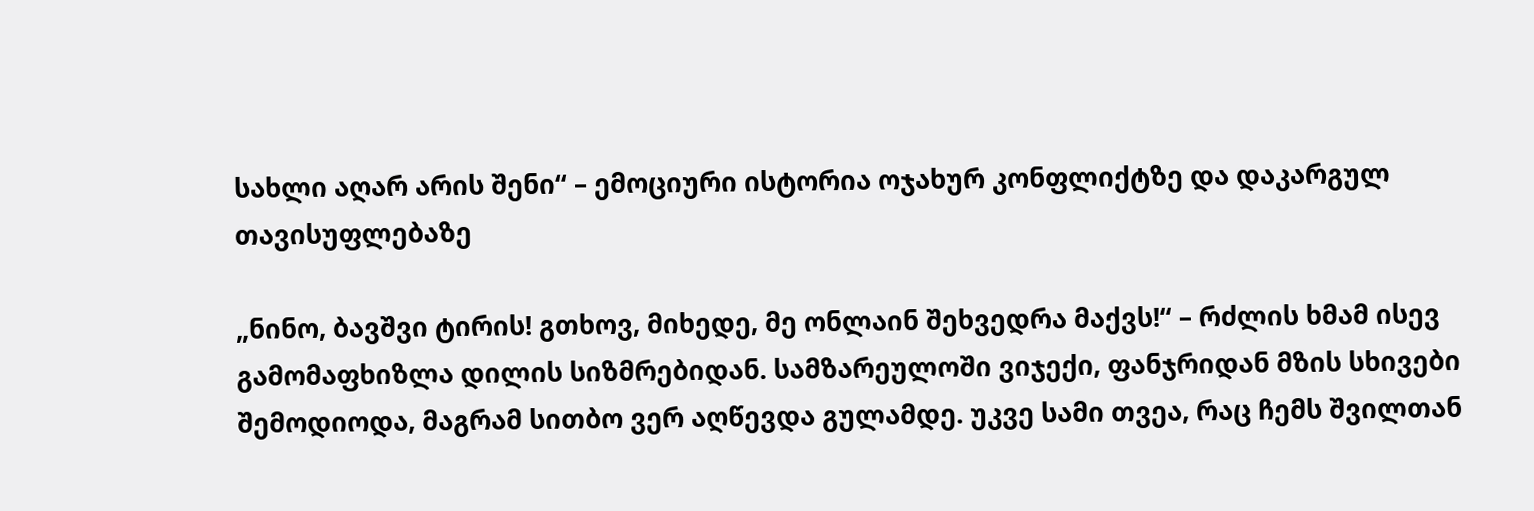სახლი აღარ არის შენი“ – ემოციური ისტორია ოჯახურ კონფლიქტზე და დაკარგულ თავისუფლებაზე

„ნინო, ბავშვი ტირის! გთხოვ, მიხედე, მე ონლაინ შეხვედრა მაქვს!“ – რძლის ხმამ ისევ გამომაფხიზლა დილის სიზმრებიდან. სამზარეულოში ვიჯექი, ფანჯრიდან მზის სხივები შემოდიოდა, მაგრამ სითბო ვერ აღწევდა გულამდე. უკვე სამი თვეა, რაც ჩემს შვილთან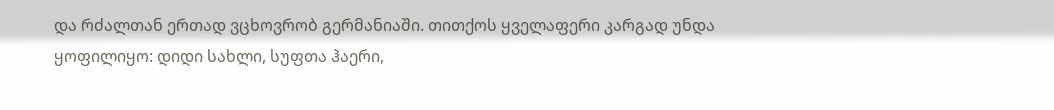და რძალთან ერთად ვცხოვრობ გერმანიაში. თითქოს ყველაფერი კარგად უნდა ყოფილიყო: დიდი სახლი, სუფთა ჰაერი,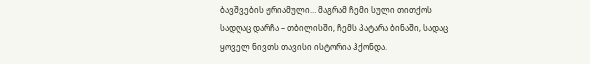ბავშვების ჟრიამული… მაგრამ ჩემი სული თითქოს სადღაც დარჩა – თბილისში, ჩემს პატარა ბინაში, სადაც ყოველ ნივთს თავისი ისტორია ჰქონდა.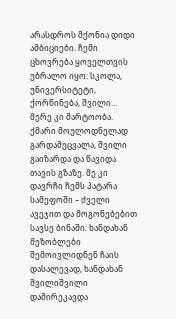არასდროს მქონია დიდი ამბიციები. ჩემი ცხოვრება ყოველთვის უბრალო იყო: სკოლა, უნივერსიტეტი, ქორწინება, შვილი… მერე კი მარტოობა. ქმარი მოულოდნელად გარდამეცვალა, შვილი გაიზარდა და წავიდა თავის გზაზე. მე კი დავრჩი ჩემს პატარა სამეფოში – ძველი ავეჯით და მოგონებებით სავსე ბინაში. ხანდახან მეზობლები შემოივლიდნენ ჩაის დასალევად, ხანდახან შვილიშვილი დამირეკავდა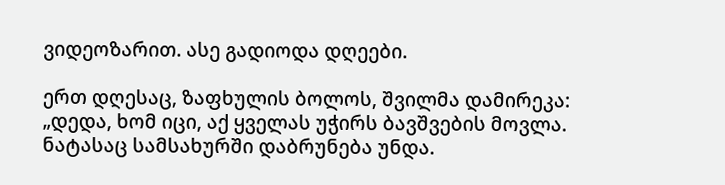ვიდეოზარით. ასე გადიოდა დღეები.

ერთ დღესაც, ზაფხულის ბოლოს, შვილმა დამირეკა: „დედა, ხომ იცი, აქ ყველას უჭირს ბავშვების მოვლა. ნატასაც სამსახურში დაბრუნება უნდა.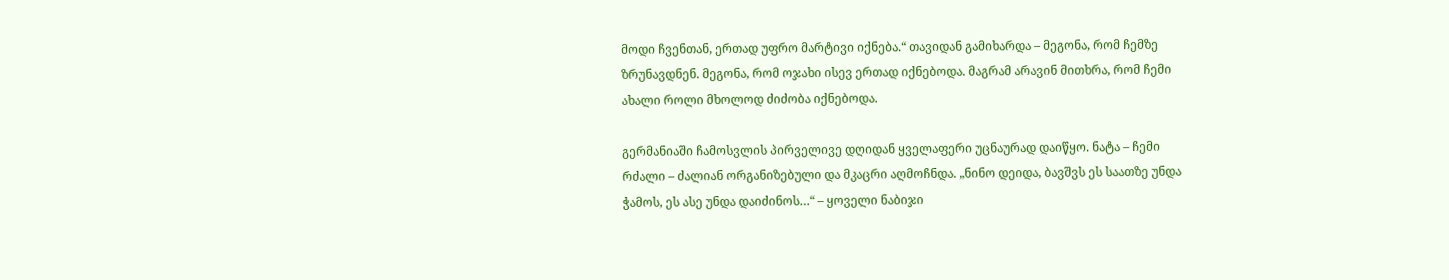მოდი ჩვენთან, ერთად უფრო მარტივი იქნება.“ თავიდან გამიხარდა – მეგონა, რომ ჩემზე ზრუნავდნენ. მეგონა, რომ ოჯახი ისევ ერთად იქნებოდა. მაგრამ არავინ მითხრა, რომ ჩემი ახალი როლი მხოლოდ ძიძობა იქნებოდა.

გერმანიაში ჩამოსვლის პირველივე დღიდან ყველაფერი უცნაურად დაიწყო. ნატა – ჩემი რძალი – ძალიან ორგანიზებული და მკაცრი აღმოჩნდა. „ნინო დეიდა, ბავშვს ეს საათზე უნდა ჭამოს, ეს ასე უნდა დაიძინოს…“ – ყოველი ნაბიჯი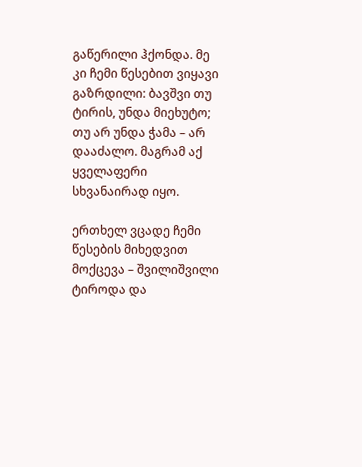გაწერილი ჰქონდა. მე კი ჩემი წესებით ვიყავი გაზრდილი: ბავშვი თუ ტირის, უნდა მიეხუტო; თუ არ უნდა ჭამა – არ დააძალო. მაგრამ აქ ყველაფერი სხვანაირად იყო.

ერთხელ ვცადე ჩემი წესების მიხედვით მოქცევა – შვილიშვილი ტიროდა და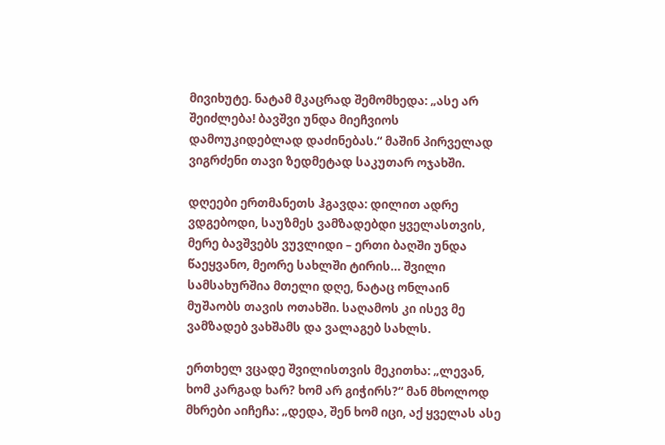მივიხუტე. ნატამ მკაცრად შემომხედა: „ასე არ შეიძლება! ბავშვი უნდა მიეჩვიოს დამოუკიდებლად დაძინებას.“ მაშინ პირველად ვიგრძენი თავი ზედმეტად საკუთარ ოჯახში.

დღეები ერთმანეთს ჰგავდა: დილით ადრე ვდგებოდი, საუზმეს ვამზადებდი ყველასთვის, მერე ბავშვებს ვუვლიდი – ერთი ბაღში უნდა წაეყვანო, მეორე სახლში ტირის… შვილი სამსახურშია მთელი დღე, ნატაც ონლაინ მუშაობს თავის ოთახში. საღამოს კი ისევ მე ვამზადებ ვახშამს და ვალაგებ სახლს.

ერთხელ ვცადე შვილისთვის მეკითხა: „ლევან, ხომ კარგად ხარ? ხომ არ გიჭირს?“ მან მხოლოდ მხრები აიჩეჩა: „დედა, შენ ხომ იცი, აქ ყველას ასე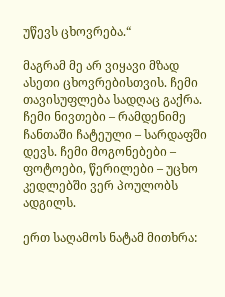უწევს ცხოვრება.“

მაგრამ მე არ ვიყავი მზად ასეთი ცხოვრებისთვის. ჩემი თავისუფლება სადღაც გაქრა. ჩემი ნივთები – რამდენიმე ჩანთაში ჩატეული – სარდაფში დევს. ჩემი მოგონებები – ფოტოები, წერილები – უცხო კედლებში ვერ პოულობს ადგილს.

ერთ საღამოს ნატამ მითხრა: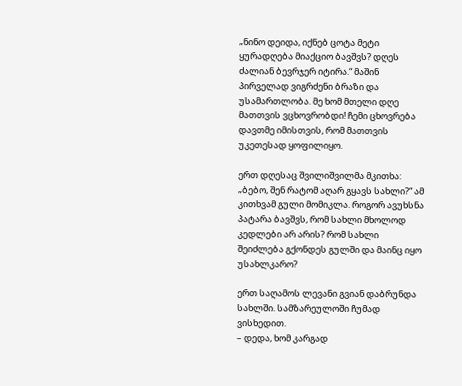„ნინო დეიდა, იქნებ ცოტა მეტი ყურადღება მიაქციო ბავშვს? დღეს ძალიან ბევრჯერ იტირა.“ მაშინ პირველად ვიგრძენი ბრაზი და უსამართლობა. მე ხომ მთელი დღე მათთვის ვცხოვრობდი! ჩემი ცხოვრება დავთმე იმისთვის, რომ მათთვის უკეთესად ყოფილიყო.

ერთ დღესაც შვილიშვილმა მკითხა: „ბებო, შენ რატომ აღარ გყავს სახლი?“ ამ კითხვამ გული მომიკლა. როგორ ავუხსნა პატარა ბავშვს, რომ სახლი მხოლოდ კედლები არ არის? რომ სახლი შეიძლება გქონდეს გულში და მაინც იყო უსახლკარო?

ერთ საღამოს ლევანი გვიან დაბრუნდა სახლში. სამზარეულოში ჩუმად ვისხედით.
– დედა, ხომ კარგად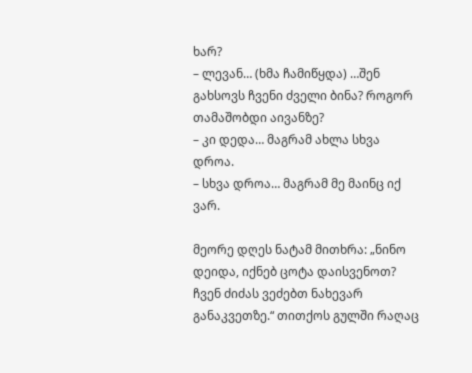ხარ?
– ლევან… (ხმა ჩამიწყდა) …შენ გახსოვს ჩვენი ძველი ბინა? როგორ თამაშობდი აივანზე?
– კი დედა… მაგრამ ახლა სხვა დროა.
– სხვა დროა… მაგრამ მე მაინც იქ ვარ.

მეორე დღეს ნატამ მითხრა: „ნინო დეიდა, იქნებ ცოტა დაისვენოთ? ჩვენ ძიძას ვეძებთ ნახევარ განაკვეთზე.“ თითქოს გულში რაღაც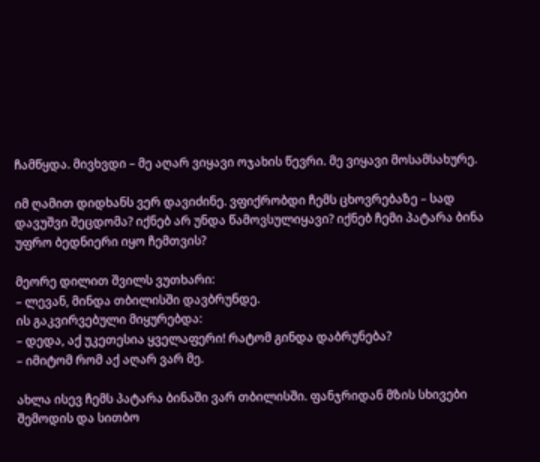ჩამწყდა. მივხვდი – მე აღარ ვიყავი ოჯახის წევრი. მე ვიყავი მოსამსახურე.

იმ ღამით დიდხანს ვერ დავიძინე. ვფიქრობდი ჩემს ცხოვრებაზე – სად დავუშვი შეცდომა? იქნებ არ უნდა წამოვსულიყავი? იქნებ ჩემი პატარა ბინა უფრო ბედნიერი იყო ჩემთვის?

მეორე დილით შვილს ვუთხარი:
– ლევან, მინდა თბილისში დავბრუნდე.
ის გაკვირვებული მიყურებდა:
– დედა, აქ უკეთესია ყველაფერი! რატომ გინდა დაბრუნება?
– იმიტომ რომ აქ აღარ ვარ მე.

ახლა ისევ ჩემს პატარა ბინაში ვარ თბილისში. ფანჯრიდან მზის სხივები შემოდის და სითბო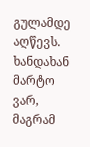გულამდე აღწევს. ხანდახან მარტო ვარ, მაგრამ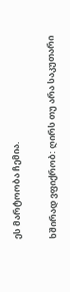ეს მარტოობა ჩემია.

ხშირად ვფიქრობ: ღირს თუ არა საკუთარი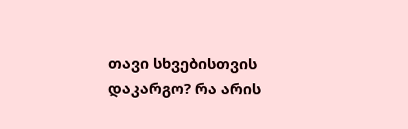თავი სხვებისთვის დაკარგო? რა არის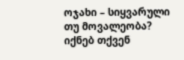ოჯახი – სიყვარული თუ მოვალეობა? იქნებ თქვენ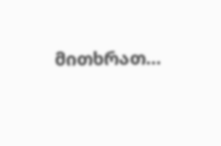მითხრათ…